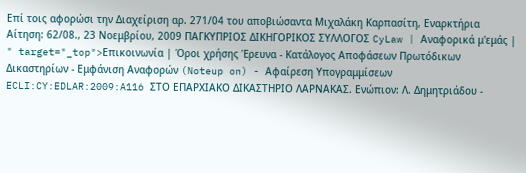Επί τοις αφορώσι την Διαχείριση αρ. 271/04 του αποβιώσαντα Μιχαλάκη Καρπασίτη, Eναρκτήρια Αίτηση: 62/08., 23 Νοεμβρίου, 2009 ΠΑΓΚΥΠΡΙΟΣ ΔΙΚΗΓΟΡΙΚΟΣ ΣΥΛΛΟΓΟΣ CyLaw | Αναφορικά μ'εμάς | " target="_top">Επικοινωνία | Όροι χρήσης Έρευνα - Κατάλογος Αποφάσεων Πρωτόδικων Δικαστηρίων - Εμφάνιση Αναφορών (Noteup on) - Αφαίρεση Υπογραμμίσεων ECLI:CY:EDLAR:2009:A116 ΣΤΟ ΕΠΑΡΧΙΑΚΟ ΔΙΚΑΣΤΗΡΙΟ ΛΑΡΝΑΚΑΣ. Ενώπιον: Λ. Δημητριάδου -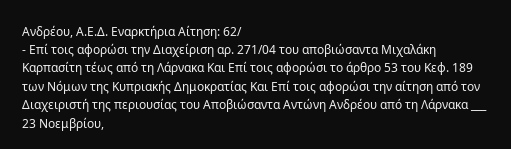Ανδρέου, Α.Ε.Δ. Eναρκτήρια Αίτηση: 62/
- Επί τοις αφορώσι την Διαχείριση αρ. 271/04 του αποβιώσαντα Μιχαλάκη Καρπασίτη τέως από τη Λάρνακα Και Επί τοις αφορώσι το άρθρο 53 του Κεφ. 189 των Νόμων της Κυπριακής Δημοκρατίας Και Επί τοις αφορώσι την αίτηση από τον Διαχειριστή της περιουσίας του Αποβιώσαντα Αντώνη Ανδρέου από τη Λάρνακα ___ 23 Νοεμβρίου,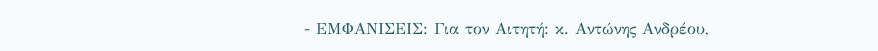- ΕΜΦΑΝΙΣΕΙΣ: Για τον Αιτητή: κ. Αντώνης Ανδρέου,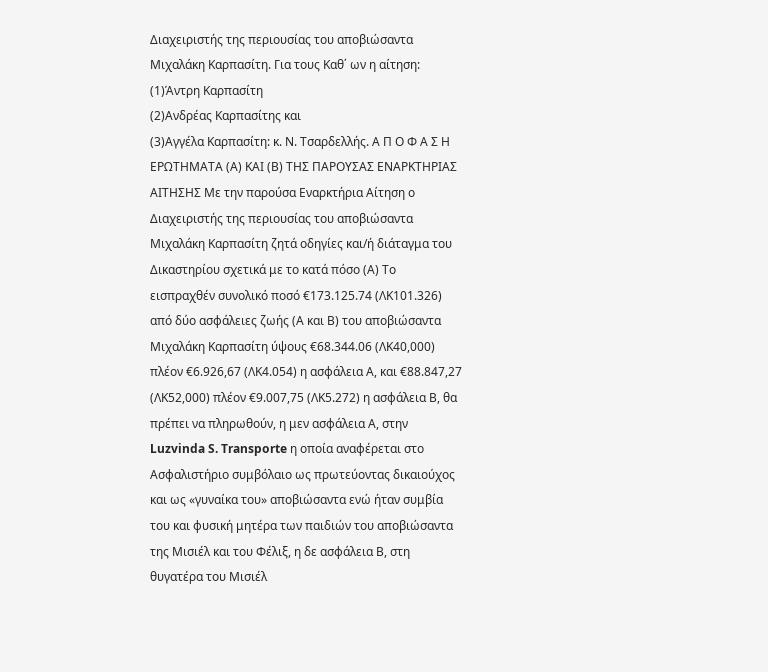Διαχειριστής της περιουσίας του αποβιώσαντα Μιχαλάκη Καρπασίτη. Για τους Καθ΄ ων η αίτηση:
(1)Άντρη Καρπασίτη
(2)Ανδρέας Καρπασίτης και
(3)Αγγέλα Καρπασίτη: κ. Ν. Τσαρδελλής. Α Π Ο Φ Α Σ Η ΕΡΩΤΗΜΑΤΑ (Α) ΚΑΙ (Β) ΤΗΣ ΠΑΡΟΥΣΑΣ ΕΝΑΡΚΤΗΡΙΑΣ ΑΙΤΗΣΗΣ Με την παρούσα Εναρκτήρια Αίτηση ο Διαχειριστής της περιουσίας του αποβιώσαντα Μιχαλάκη Καρπασίτη ζητά οδηγίες και/ή διάταγμα του Δικαστηρίου σχετικά με το κατά πόσο (Α) Το εισπραχθέν συνολικό ποσό €173.125.74 (ΛΚ101.326) από δύο ασφάλειες ζωής (Α και Β) του αποβιώσαντα Μιχαλάκη Καρπασίτη ύψους €68.344.06 (ΛΚ40,000) πλέον €6.926,67 (ΛΚ4.054) η ασφάλεια Α, και €88.847,27 (ΛΚ52,000) πλέον €9.007,75 (ΛΚ5.272) η ασφάλεια Β, θα πρέπει να πληρωθούν, η μεν ασφάλεια Α, στην Luzvinda S. Transporte η οποία αναφέρεται στο Ασφαλιστήριο συμβόλαιο ως πρωτεύοντας δικαιούχος και ως «γυναίκα του» αποβιώσαντα ενώ ήταν συμβία του και φυσική μητέρα των παιδιών του αποβιώσαντα της Μισιέλ και του Φέλιξ, η δε ασφάλεια Β, στη θυγατέρα του Μισιέλ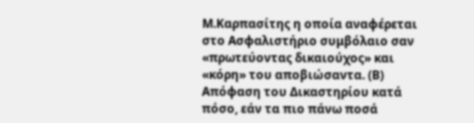Μ.Καρπασίτης η οποία αναφέρεται στο Ασφαλιστήριο συμβόλαιο σαν «πρωτεύοντας δικαιούχος» και «κόρη» του αποβιώσαντα. (Β) Απόφαση του Δικαστηρίου κατά πόσο, εάν τα πιο πάνω ποσά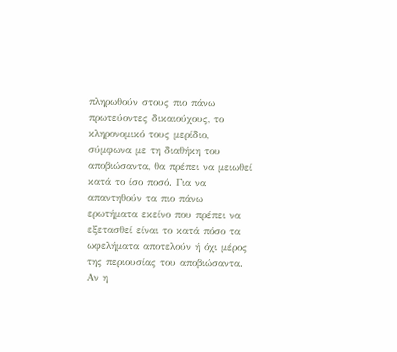πληρωθούν στους πιο πάνω πρωτεύοντες δικαιούχους, το κληρονομικό τους μερίδιο, σύμφωνα με τη διαθήκη του αποβιώσαντα, θα πρέπει να μειωθεί κατά το ίσο ποσό. Για να απαντηθούν τα πιο πάνω ερωτήματα εκείνο που πρέπει να εξετασθεί είναι το κατά πόσο τα ωφελήματα αποτελούν ή όχι μέρος της περιουσίας του αποβιώσαντα. Αν η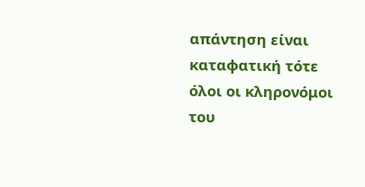απάντηση είναι καταφατική τότε όλοι οι κληρονόμοι του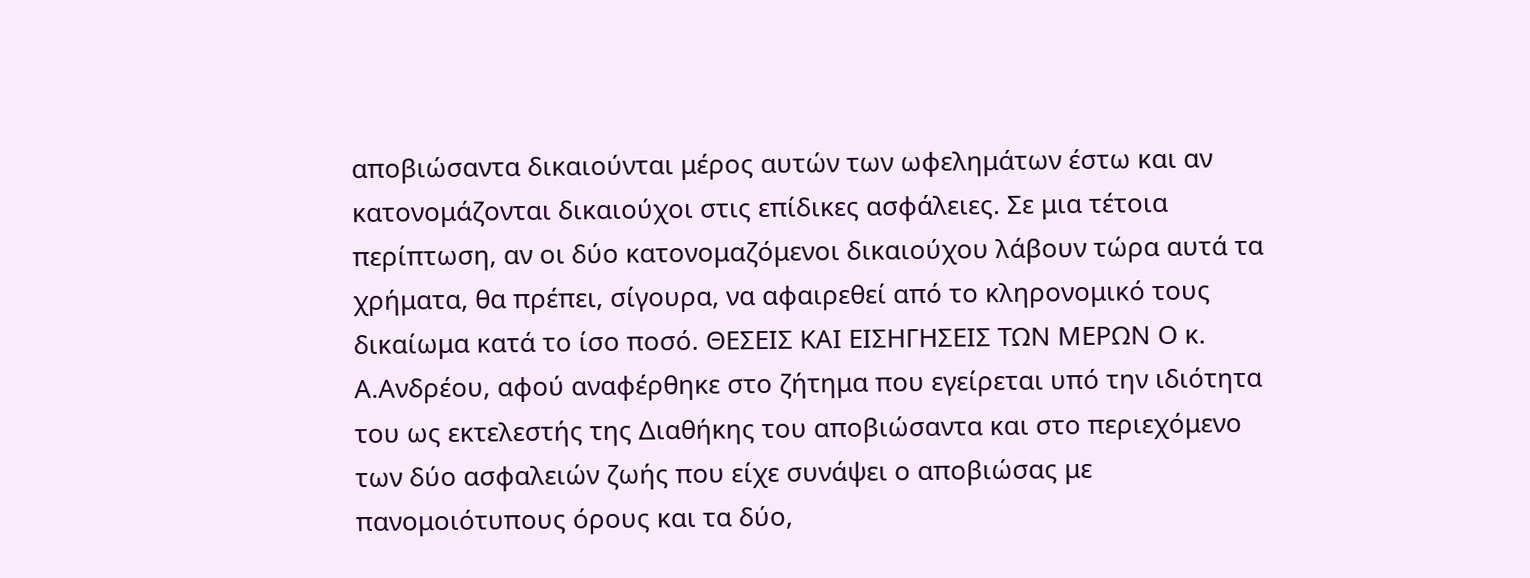αποβιώσαντα δικαιούνται μέρος αυτών των ωφελημάτων έστω και αν κατονομάζονται δικαιούχοι στις επίδικες ασφάλειες. Σε μια τέτοια περίπτωση, αν οι δύο κατονομαζόμενοι δικαιούχου λάβουν τώρα αυτά τα χρήματα, θα πρέπει, σίγουρα, να αφαιρεθεί από το κληρονομικό τους δικαίωμα κατά το ίσο ποσό. ΘΕΣΕΙΣ ΚΑΙ ΕΙΣΗΓΗΣΕΙΣ ΤΩΝ ΜΕΡΩΝ Ο κ. Α.Ανδρέου, αφού αναφέρθηκε στο ζήτημα που εγείρεται υπό την ιδιότητα του ως εκτελεστής της Διαθήκης του αποβιώσαντα και στο περιεχόμενο των δύο ασφαλειών ζωής που είχε συνάψει ο αποβιώσας με πανομοιότυπους όρους και τα δύο,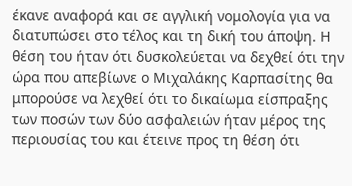έκανε αναφορά και σε αγγλική νομολογία για να διατυπώσει στο τέλος και τη δική του άποψη. Η θέση του ήταν ότι δυσκολεύεται να δεχθεί ότι την ώρα που απεβίωνε ο Μιχαλάκης Καρπασίτης θα μπορούσε να λεχθεί ότι το δικαίωμα είσπραξης των ποσών των δύο ασφαλειών ήταν μέρος της περιουσίας του και έτεινε προς τη θέση ότι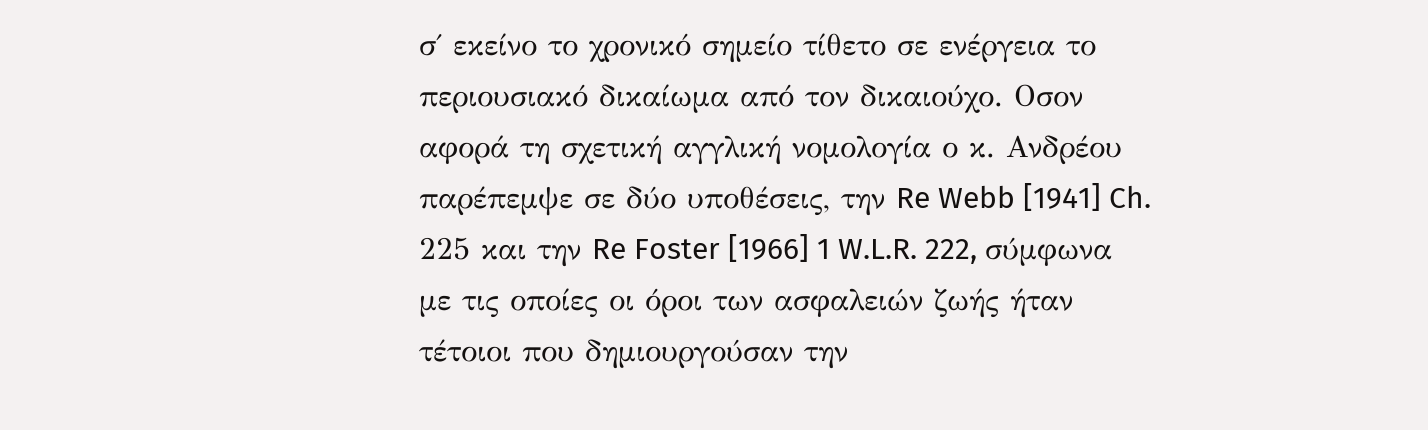σ΄ εκείνο το χρονικό σημείο τίθετο σε ενέργεια το περιουσιακό δικαίωμα από τον δικαιούχο. Οσον αφορά τη σχετική αγγλική νομολογία ο κ. Ανδρέου παρέπεμψε σε δύο υποθέσεις, την Re Webb [1941] Ch. 225 και την Re Foster [1966] 1 W.L.R. 222, σύμφωνα με τις οποίες οι όροι των ασφαλειών ζωής ήταν τέτοιοι που δημιουργούσαν την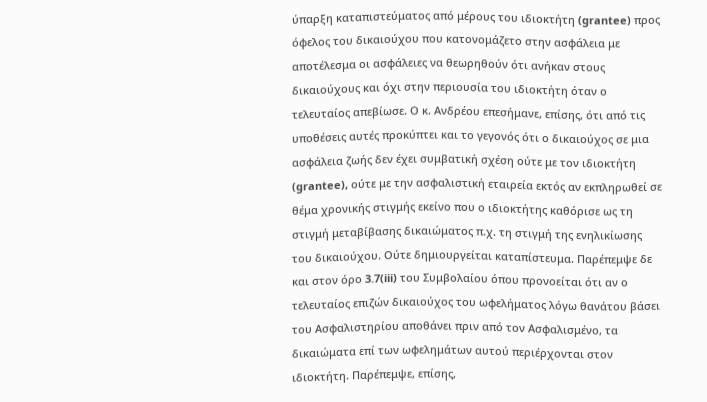ύπαρξη καταπιστεύματος από μέρους του ιδιοκτήτη (grantee) προς όφελος του δικαιούχου που κατονομάζετο στην ασφάλεια με αποτέλεσμα οι ασφάλειες να θεωρηθούν ότι ανήκαν στους δικαιούχους και όχι στην περιουσία του ιδιοκτήτη όταν ο τελευταίος απεβίωσε. Ο κ. Ανδρέου επεσήμανε, επίσης, ότι από τις υποθέσεις αυτές προκύπτει και το γεγονός ότι ο δικαιούχος σε μια ασφάλεια ζωής δεν έχει συμβατική σχέση ούτε με τον ιδιοκτήτη (grantee), ούτε με την ασφαλιστική εταιρεία εκτός αν εκπληρωθεί σε θέμα χρονικής στιγμής εκείνο που ο ιδιοκτήτης καθόρισε ως τη στιγμή μεταβίβασης δικαιώματος π.χ. τη στιγμή της ενηλικίωσης του δικαιούχου. Ούτε δημιουργείται καταπίστευμα. Παρέπεμψε δε και στον όρο 3.7(iii) του Συμβολαίου όπου προνοείται ότι αν ο τελευταίος επιζών δικαιούχος του ωφελήματος λόγω θανάτου βάσει του Ασφαλιστηρίου αποθάνει πριν από τον Ασφαλισμένο, τα δικαιώματα επί των ωφελημάτων αυτού περιέρχονται στον ιδιοκτήτη. Παρέπεμψε, επίσης,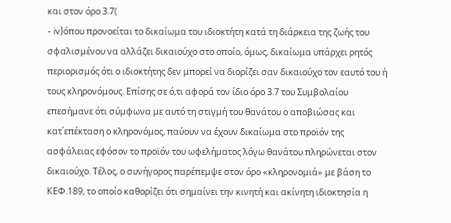και στον όρο 3.7(
- iv)όπου προνοείται το δικαίωμα του ιδιοκτήτη κατά τη διάρκεια της ζωής του σφαλισμένου να αλλάζει δικαιούχο στο οποίο, όμως, δικαίωμα υπάρχει ρητός περιορισμός ότι ο ιδιοκτήτης δεν μπορεί να διορίζει σαν δικαιούχο τον εαυτό του ή τους κληρονόμους. Επίσης σε ό,τι αφορά τον ίδιο όρο 3.7 του Συμβολαίου επεσήμανε ότι σύμφωνα με αυτό τη στιγμή του θανάτου ο αποβιώσας και κατ΄επέκταση ο κληρονόμος, παύουν να έχουν δικαίωμα στο προϊόν της ασφάλειας εφόσον το προϊόν του ωφελήματος λόγω θανάτου πληρώνεται στον δικαιούχο. Τέλος, ο συνήγορος παρέπεμψε στον όρο «κληρονομιά» με βάση το ΚΕΦ.189, το οποίο καθορίζει ότι σημαίνει την κινητή και ακίνητη ιδιοκτησία η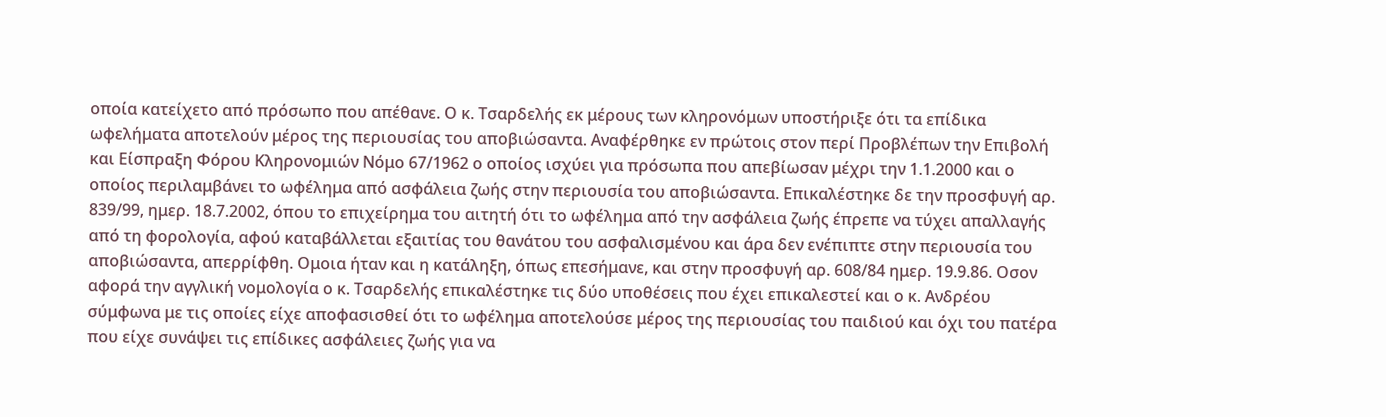οποία κατείχετο από πρόσωπο που απέθανε. Ο κ. Τσαρδελής εκ μέρους των κληρονόμων υποστήριξε ότι τα επίδικα ωφελήματα αποτελούν μέρος της περιουσίας του αποβιώσαντα. Αναφέρθηκε εν πρώτοις στον περί Προβλέπων την Επιβολή και Είσπραξη Φόρου Κληρονομιών Νόμο 67/1962 ο οποίος ισχύει για πρόσωπα που απεβίωσαν μέχρι την 1.1.2000 και ο οποίος περιλαμβάνει το ωφέλημα από ασφάλεια ζωής στην περιουσία του αποβιώσαντα. Επικαλέστηκε δε την προσφυγή αρ. 839/99, ημερ. 18.7.2002, όπου το επιχείρημα του αιτητή ότι το ωφέλημα από την ασφάλεια ζωής έπρεπε να τύχει απαλλαγής από τη φορολογία, αφού καταβάλλεται εξαιτίας του θανάτου του ασφαλισμένου και άρα δεν ενέπιπτε στην περιουσία του αποβιώσαντα, απερρίφθη. Ομοια ήταν και η κατάληξη, όπως επεσήμανε, και στην προσφυγή αρ. 608/84 ημερ. 19.9.86. Οσον αφορά την αγγλική νομολογία ο κ. Τσαρδελής επικαλέστηκε τις δύο υποθέσεις που έχει επικαλεστεί και ο κ. Ανδρέου σύμφωνα με τις οποίες είχε αποφασισθεί ότι το ωφέλημα αποτελούσε μέρος της περιουσίας του παιδιού και όχι του πατέρα που είχε συνάψει τις επίδικες ασφάλειες ζωής για να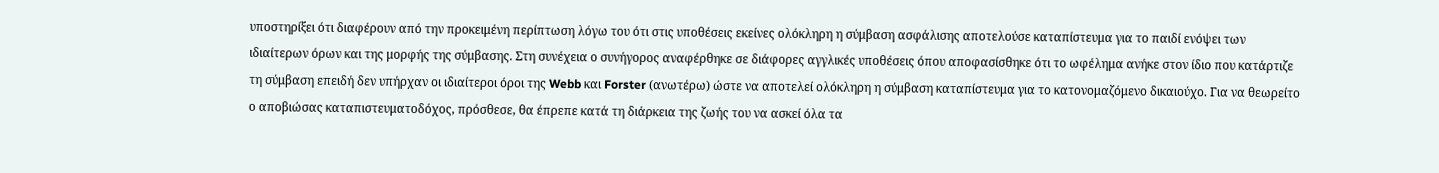υποστηρίξει ότι διαφέρουν από την προκειμένη περίπτωση λόγω του ότι στις υποθέσεις εκείνες ολόκληρη η σύμβαση ασφάλισης αποτελούσε καταπίστευμα για το παιδί ενόψει των ιδιαίτερων όρων και της μορφής της σύμβασης. Στη συνέχεια ο συνήγορος αναφέρθηκε σε διάφορες αγγλικές υποθέσεις όπου αποφασίσθηκε ότι το ωφέλημα ανήκε στον ίδιο που κατάρτιζε τη σύμβαση επειδή δεν υπήρχαν οι ιδιαίτεροι όροι της Webb και Forster (ανωτέρω) ώστε να αποτελεί ολόκληρη η σύμβαση καταπίστευμα για το κατονομαζόμενο δικαιούχο. Για να θεωρείτο ο αποβιώσας καταπιστευματοδόχος, πρόσθεσε, θα έπρεπε κατά τη διάρκεια της ζωής του να ασκεί όλα τα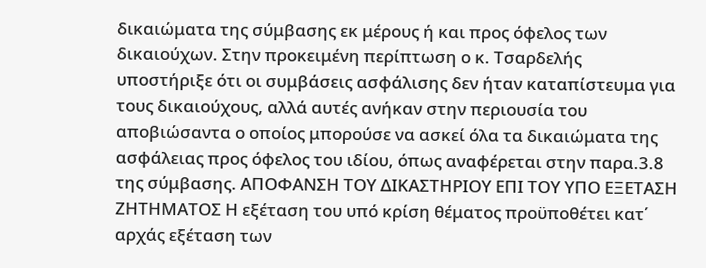δικαιώματα της σύμβασης εκ μέρους ή και προς όφελος των δικαιούχων. Στην προκειμένη περίπτωση ο κ. Τσαρδελής υποστήριξε ότι οι συμβάσεις ασφάλισης δεν ήταν καταπίστευμα για τους δικαιούχους, αλλά αυτές ανήκαν στην περιουσία του αποβιώσαντα ο οποίος μπορούσε να ασκεί όλα τα δικαιώματα της ασφάλειας προς όφελος του ιδίου, όπως αναφέρεται στην παρα.3.8 της σύμβασης. ΑΠΟΦΑΝΣΗ ΤΟΥ ΔΙΚΑΣΤΗΡΙΟΥ ΕΠΙ ΤΟΥ ΥΠΟ ΕΞΕΤΑΣΗ ΖΗΤΗΜΑΤΟΣ Η εξέταση του υπό κρίση θέματος προϋποθέτει κατ΄ αρχάς εξέταση των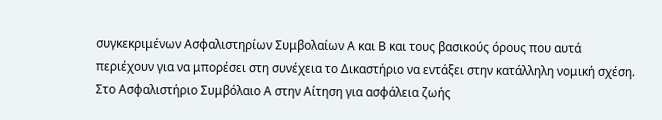συγκεκριμένων Ασφαλιστηρίων Συμβολαίων Α και Β και τους βασικούς όρους που αυτά περιέχουν για να μπορέσει στη συνέχεια το Δικαστήριο να εντάξει στην κατάλληλη νομική σχέση. Στο Ασφαλιστήριο Συμβόλαιο Α στην Αίτηση για ασφάλεια ζωής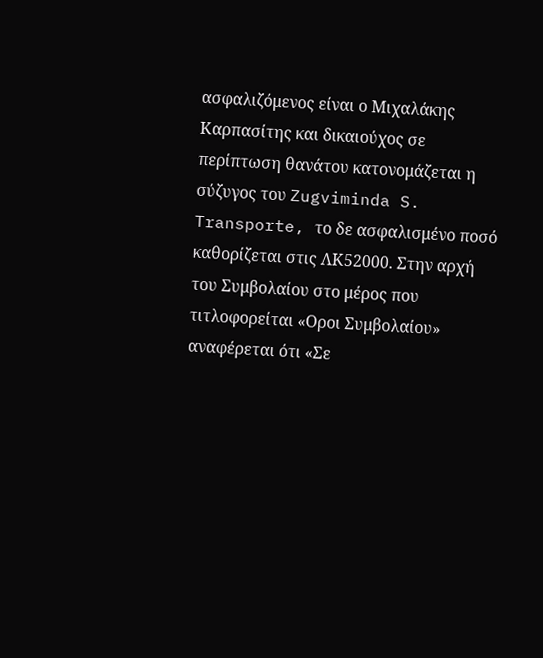ασφαλιζόμενος είναι ο Μιχαλάκης Καρπασίτης και δικαιούχος σε περίπτωση θανάτου κατονομάζεται η σύζυγος του Zugviminda S. Transporte, το δε ασφαλισμένο ποσό καθορίζεται στις ΛΚ52000. Στην αρχή του Συμβολαίου στο μέρος που τιτλοφορείται «Οροι Συμβολαίου» αναφέρεται ότι «Σε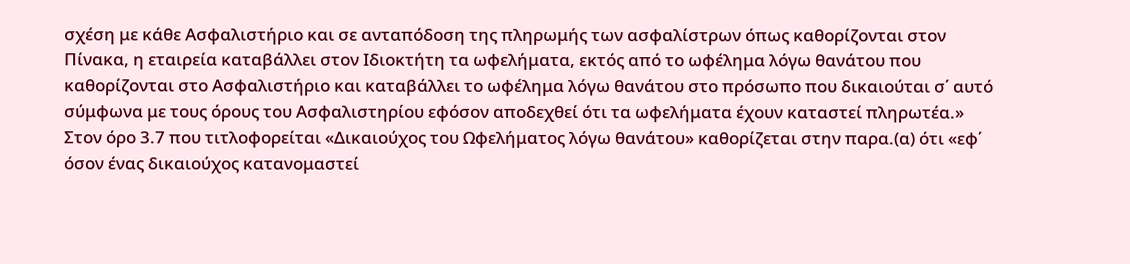σχέση με κάθε Ασφαλιστήριο και σε ανταπόδοση της πληρωμής των ασφαλίστρων όπως καθορίζονται στον Πίνακα, η εταιρεία καταβάλλει στον Ιδιοκτήτη τα ωφελήματα, εκτός από το ωφέλημα λόγω θανάτου που καθορίζονται στο Ασφαλιστήριο και καταβάλλει το ωφέλημα λόγω θανάτου στο πρόσωπο που δικαιούται σ΄ αυτό σύμφωνα με τους όρους του Ασφαλιστηρίου εφόσον αποδεχθεί ότι τα ωφελήματα έχουν καταστεί πληρωτέα.» Στον όρο 3.7 που τιτλοφορείται «Δικαιούχος του Ωφελήματος λόγω θανάτου» καθορίζεται στην παρα.(α) ότι «εφ΄ όσον ένας δικαιούχος κατανομαστεί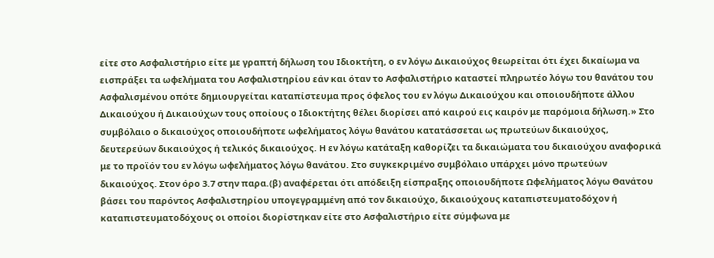είτε στο Ασφαλιστήριο είτε με γραπτή δήλωση του Ιδιοκτήτη, ο εν λόγω Δικαιούχος θεωρείται ότι έχει δικαίωμα να εισπράξει τα ωφελήματα του Ασφαλιστηρίου εάν και όταν το Ασφαλιστήριο καταστεί πληρωτέο λόγω του θανάτου του Ασφαλισμένου οπότε δημιουργείται καταπίστευμα προς όφελος του εν λόγω Δικαιούχου και οποιουδήποτε άλλου Δικαιούχου ή Δικαιούχων τους οποίους ο Ιδιοκτήτης θέλει διορίσει από καιρού εις καιρόν με παρόμοια δήλωση.» Στο συμβόλαιο ο δικαιούχος οποιουδήποτε ωφελήματος λόγω θανάτου κατατάσσεται ως πρωτεύων δικαιούχος, δευτερεύων δικαιούχος ή τελικός δικαιούχος. Η εν λόγω κατάταξη καθορίζει τα δικαιώματα του δικαιούχου αναφορικά με το προϊόν του εν λόγω ωφελήματος λόγω θανάτου. Στο συγκεκριμένο συμβόλαιο υπάρχει μόνο πρωτεύων δικαιούχος. Στον όρο 3.7 στην παρα.(β) αναφέρεται ότι απόδειξη είσπραξης οποιουδήποτε Ωφελήματος λόγω Θανάτου βάσει του παρόντος Ασφαλιστηρίου υπογεγραμμένη από τον δικαιούχο, δικαιούχους καταπιστευματοδόχον ή καταπιστευματοδόχους οι οποίοι διορίστηκαν είτε στο Ασφαλιστήριο είτε σύμφωνα με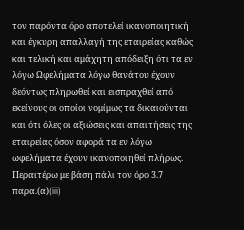τον παρόντα όρο αποτελεί ικανοποιητική και έγκυρη απαλλαγή της εταιρείας καθώς και τελική και αμάχητη απόδειξη ότι τα εν λόγω Ωφελήματα λόγω θανάτου έχουν δεόντως πληρωθεί και εισπραχθεί από εκείνους οι οποίοι νομίμως τα δικαιούνται και ότι όλες οι αξιώσεις και απαιτήσεις της εταιρείας όσον αφορά τα εν λόγω ωφελήματα έχουν ικανοποιηθεί πλήρως. Περαιτέρω με βάση πάλι τον όρο 3.7 παρα.(α)(iii)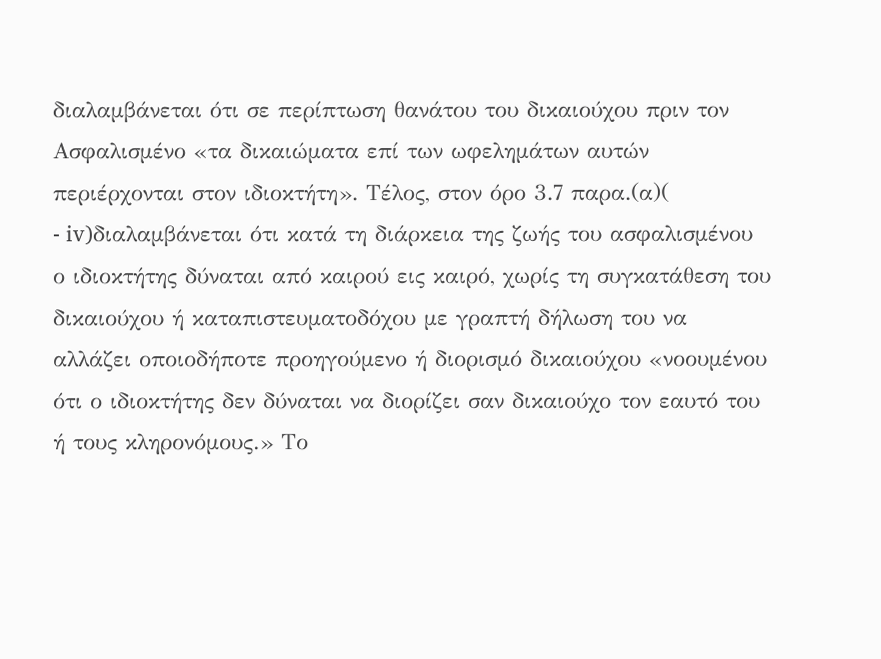διαλαμβάνεται ότι σε περίπτωση θανάτου του δικαιούχου πριν τον Ασφαλισμένο «τα δικαιώματα επί των ωφελημάτων αυτών περιέρχονται στον ιδιοκτήτη». Τέλος, στον όρο 3.7 παρα.(α)(
- iv)διαλαμβάνεται ότι κατά τη διάρκεια της ζωής του ασφαλισμένου ο ιδιοκτήτης δύναται από καιρού εις καιρό, χωρίς τη συγκατάθεση του δικαιούχου ή καταπιστευματοδόχου με γραπτή δήλωση του να αλλάζει οποιοδήποτε προηγούμενο ή διορισμό δικαιούχου «νοουμένου ότι ο ιδιοκτήτης δεν δύναται να διορίζει σαν δικαιούχο τον εαυτό του ή τους κληρονόμους.» Το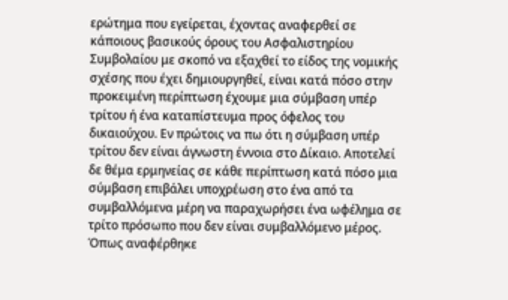ερώτημα που εγείρεται, έχοντας αναφερθεί σε κάποιους βασικούς όρους του Ασφαλιστηρίου Συμβολαίου με σκοπό να εξαχθεί το είδος της νομικής σχέσης που έχει δημιουργηθεί, είναι κατά πόσο στην προκειμένη περίπτωση έχουμε μια σύμβαση υπέρ τρίτου ή ένα καταπίστευμα προς όφελος του δικαιούχου. Εν πρώτοις να πω ότι η σύμβαση υπέρ τρίτου δεν είναι άγνωστη έννοια στο Δίκαιο. Αποτελεί δε θέμα ερμηνείας σε κάθε περίπτωση κατά πόσο μια σύμβαση επιβάλει υποχρέωση στο ένα από τα συμβαλλόμενα μέρη να παραχωρήσει ένα ωφέλημα σε τρίτο πρόσωπο που δεν είναι συμβαλλόμενο μέρος. Όπως αναφέρθηκε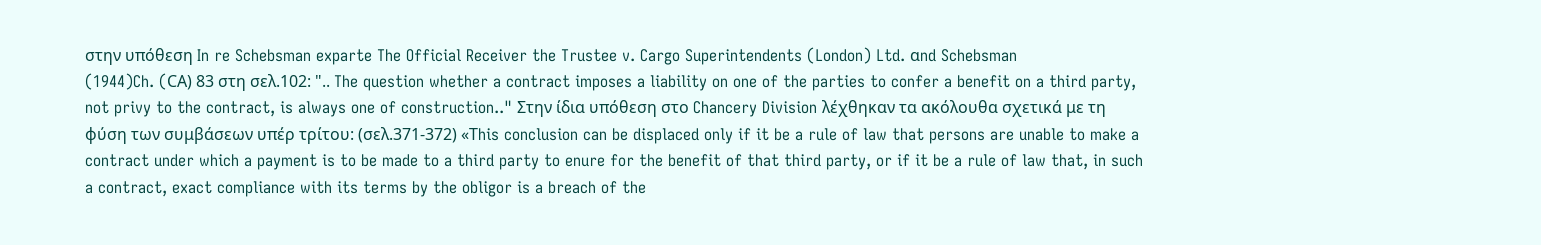στην υπόθεση In re Schebsman exparte The Official Receiver the Trustee v. Cargo Superintendents (London) Ltd. αnd Schebsman
(1944)Ch. (CΑ) 83 στη σελ.102: ".. The question whether a contract imposes a liability on one of the parties to confer a benefit on a third party, not privy to the contract, is always one of construction.." Στην ίδια υπόθεση στο Chancery Division λέχθηκαν τα ακόλουθα σχετικά με τη φύση των συμβάσεων υπέρ τρίτου: (σελ.371-372) «Τhis conclusion can be displaced only if it be a rule of law that persons are unable to make a contract under which a payment is to be made to a third party to enure for the benefit of that third party, or if it be a rule of law that, in such a contract, exact compliance with its terms by the obligor is a breach of the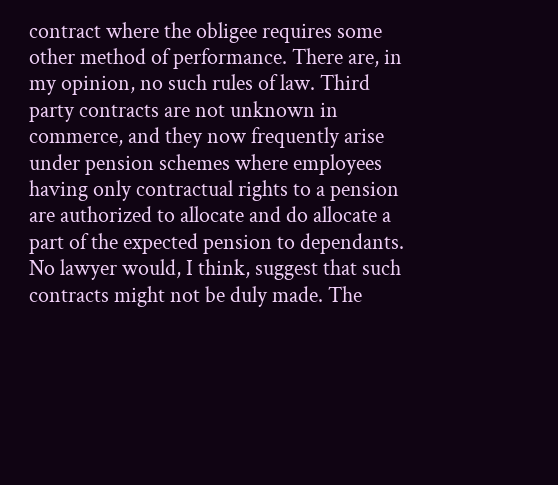contract where the obligee requires some other method of performance. There are, in my opinion, no such rules of law. Third party contracts are not unknown in commerce, and they now frequently arise under pension schemes where employees having only contractual rights to a pension are authorized to allocate and do allocate a part of the expected pension to dependants. No lawyer would, I think, suggest that such contracts might not be duly made. The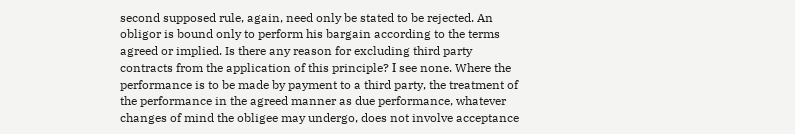second supposed rule, again, need only be stated to be rejected. An obligor is bound only to perform his bargain according to the terms agreed or implied. Is there any reason for excluding third party contracts from the application of this principle? Ι see none. Where the performance is to be made by payment to a third party, the treatment of the performance in the agreed manner as due performance, whatever changes of mind the obligee may undergo, does not involve acceptance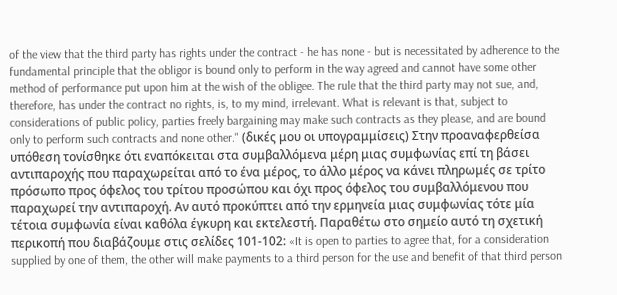of the view that the third party has rights under the contract - he has none - but is necessitated by adherence to the fundamental principle that the obligor is bound only to perform in the way agreed and cannot have some other method of performance put upon him at the wish of the obligee. The rule that the third party may not sue, and, therefore, has under the contract no rights, is, to my mind, irrelevant. What is relevant is that, subject to considerations of public policy, parties freely bargaining may make such contracts as they please, and are bound only to perform such contracts and none other." (δικές μου οι υπογραμμίσεις) Στην προαναφερθείσα υπόθεση τονίσθηκε ότι εναπόκειται στα συμβαλλόμενα μέρη μιας συμφωνίας επί τη βάσει αντιπαροχής που παραχωρείται από το ένα μέρος, το άλλο μέρος να κάνει πληρωμές σε τρίτο πρόσωπο προς όφελος του τρίτου προσώπου και όχι προς όφελος του συμβαλλόμενου που παραχωρεί την αντιπαροχή. Αν αυτό προκύπτει από την ερμηνεία μιας συμφωνίας τότε μία τέτοια συμφωνία είναι καθόλα έγκυρη και εκτελεστή. Παραθέτω στο σημείο αυτό τη σχετική περικοπή που διαβάζουμε στις σελίδες 101-102: «It is open to parties to agree that, for a consideration supplied by one of them, the other will make payments to a third person for the use and benefit of that third person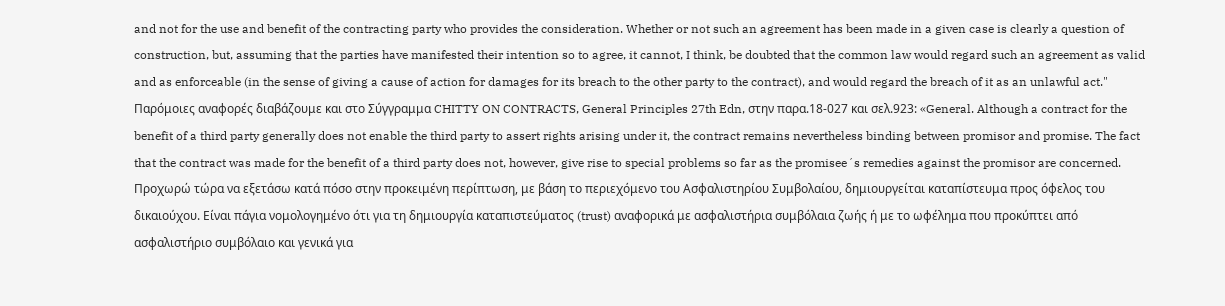and not for the use and benefit of the contracting party who provides the consideration. Whether or not such an agreement has been made in a given case is clearly a question of construction, but, assuming that the parties have manifested their intention so to agree, it cannot, I think, be doubted that the common law would regard such an agreement as valid and as enforceable (in the sense of giving a cause of action for damages for its breach to the other party to the contract), and would regard the breach of it as an unlawful act." Παρόμοιες αναφορές διαβάζουμε και στο Σύγγραμμα CHITTY ON CONTRACTS, General Principles 27th Edn, στην παρα.18-027 και σελ.923: «General. Although a contract for the benefit of a third party generally does not enable the third party to assert rights arising under it, the contract remains nevertheless binding between promisor and promise. The fact that the contract was made for the benefit of a third party does not, however, give rise to special problems so far as the promisee´s remedies against the promisor are concerned. Προχωρώ τώρα να εξετάσω κατά πόσο στην προκειμένη περίπτωση, με βάση το περιεχόμενο του Ασφαλιστηρίου Συμβολαίου, δημιουργείται καταπίστευμα προς όφελος του δικαιούχου. Είναι πάγια νομολογημένο ότι για τη δημιουργία καταπιστεύματος (trust) αναφορικά με ασφαλιστήρια συμβόλαια ζωής ή με το ωφέλημα που προκύπτει από ασφαλιστήριο συμβόλαιο και γενικά για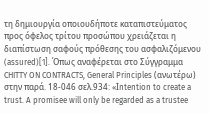τη δημιουργία οποιουδήποτε καταπιστεύματος προς όφελος τρίτου προσώπου χρειάζεται η διαπίστωση σαφούς πρόθεσης του ασφαλιζόμενου (assured)[1]. Όπως αναφέρεται στο Σύγγραμμα CHITTY ON CONTRACTS, General Principles (ανωτέρω) στην παρά. 18-046 σελ.934: «Ιntention to create a trust. A promisee will only be regarded as a trustee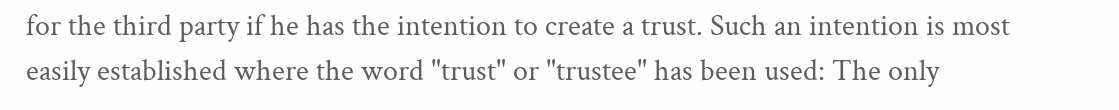for the third party if he has the intention to create a trust. Such an intention is most easily established where the word "trust" or "trustee" has been used: The only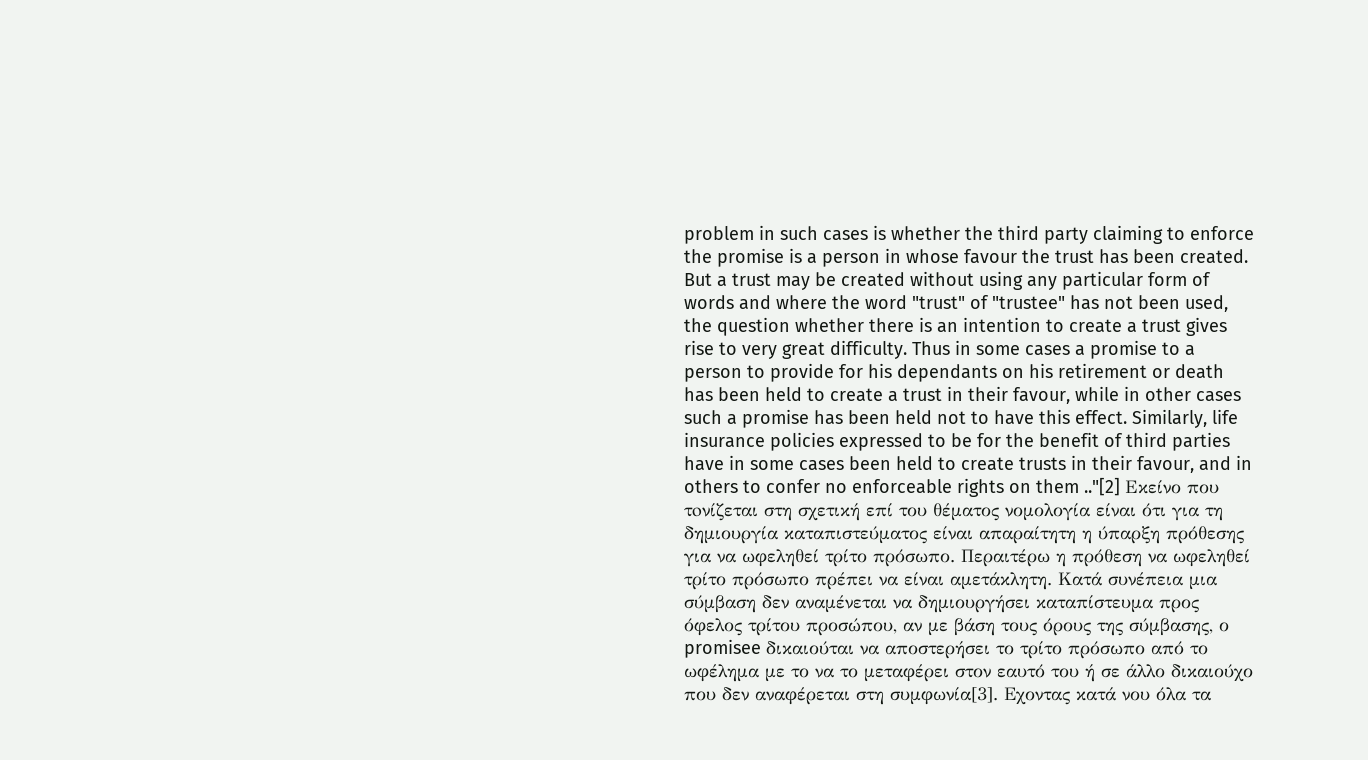problem in such cases is whether the third party claiming to enforce the promise is a person in whose favour the trust has been created. But a trust may be created without using any particular form of words and where the word "trust" of "trustee" has not been used, the question whether there is an intention to create a trust gives rise to very great difficulty. Thus in some cases a promise to a person to provide for his dependants on his retirement or death has been held to create a trust in their favour, while in other cases such a promise has been held not to have this effect. Similarly, life insurance policies expressed to be for the benefit of third parties have in some cases been held to create trusts in their favour, and in others to confer no enforceable rights on them .."[2] Eκείνο που τoνίζεται στη σχετική επί του θέματος νομολογία είναι ότι για τη δημιουργία καταπιστεύματος είναι απαραίτητη η ύπαρξη πρόθεσης για να ωφεληθεί τρίτο πρόσωπο. Περαιτέρω η πρόθεση να ωφεληθεί τρίτο πρόσωπο πρέπει να είναι αμετάκλητη. Κατά συνέπεια μια σύμβαση δεν αναμένεται να δημιουργήσει καταπίστευμα προς όφελος τρίτου προσώπου, αν με βάση τους όρους της σύμβασης, ο promisee δικαιούται να αποστερήσει το τρίτο πρόσωπο από το ωφέλημα με το να το μεταφέρει στον εαυτό του ή σε άλλο δικαιούχο που δεν αναφέρεται στη συμφωνία[3]. Εχοντας κατά νου όλα τα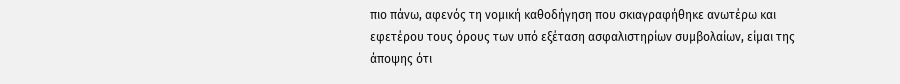πιο πάνω, αφενός τη νομική καθοδήγηση που σκιαγραφήθηκε ανωτέρω και εφετέρου τους όρους των υπό εξέταση ασφαλιστηρίων συμβολαίων, είμαι της άποψης ότι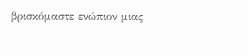βρισκόμαστε ενώπιον μιας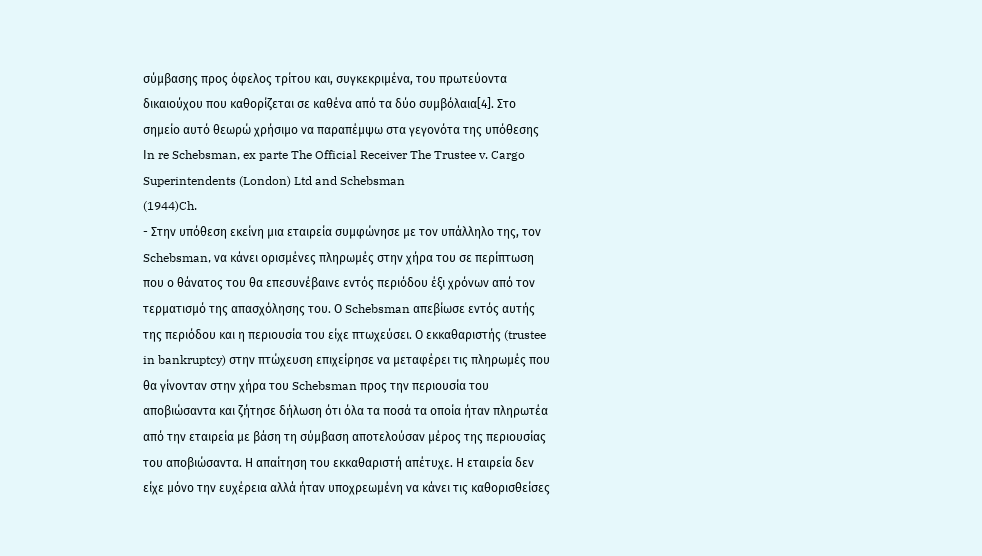σύμβασης προς όφελος τρίτου και, συγκεκριμένα, του πρωτεύοντα δικαιούχου που καθορίζεται σε καθένα από τα δύο συμβόλαια[4]. Στο σημείο αυτό θεωρώ χρήσιμο να παραπέμψω στα γεγονότα της υπόθεσης Ιn re Schebsman, ex parte The Official Receiver The Trustee v. Cargo Superintendents (London) Ltd and Schebsman
(1944)Ch.
- Στην υπόθεση εκείνη μια εταιρεία συμφώνησε με τον υπάλληλο της, τον Schebsman, να κάνει ορισμένες πληρωμές στην χήρα του σε περίπτωση που ο θάνατος του θα επεσυνέβαινε εντός περιόδου έξι χρόνων από τον τερματισμό της απασχόλησης του. Ο Schebsman απεβίωσε εντός αυτής της περιόδου και η περιουσία του είχε πτωχεύσει. Ο εκκαθαριστής (trustee in bankruptcy) στην πτώχευση επιχείρησε να μεταφέρει τις πληρωμές που θα γίνονταν στην χήρα του Schebsman προς την περιουσία του αποβιώσαντα και ζήτησε δήλωση ότι όλα τα ποσά τα οποία ήταν πληρωτέα από την εταιρεία με βάση τη σύμβαση αποτελούσαν μέρος της περιουσίας του αποβιώσαντα. Η απαίτηση του εκκαθαριστή απέτυχε. Η εταιρεία δεν είχε μόνο την ευχέρεια αλλά ήταν υποχρεωμένη να κάνει τις καθορισθείσες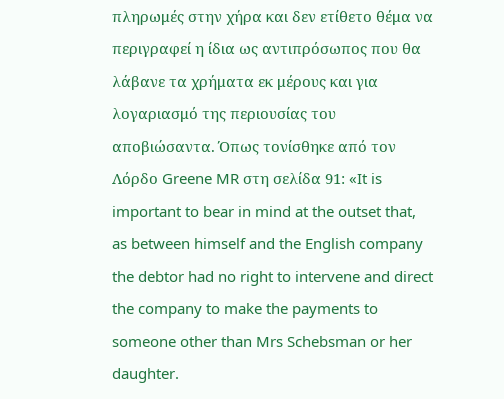πληρωμές στην χήρα και δεν ετίθετο θέμα να περιγραφεί η ίδια ως αντιπρόσωπος που θα λάβανε τα χρήματα εκ μέρους και για λογαριασμό της περιουσίας του αποβιώσαντα. Όπως τονίσθηκε από τον Λόρδο Greene MR στη σελίδα 91: «It is important to bear in mind at the outset that, as between himself and the English company the debtor had no right to intervene and direct the company to make the payments to someone other than Mrs Schebsman or her daughter.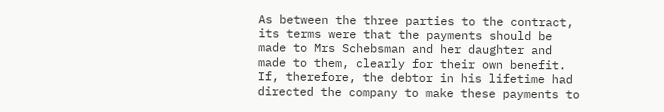As between the three parties to the contract, its terms were that the payments should be made to Mrs Schebsman and her daughter and made to them, clearly for their own benefit. If, therefore, the debtor in his lifetime had directed the company to make these payments to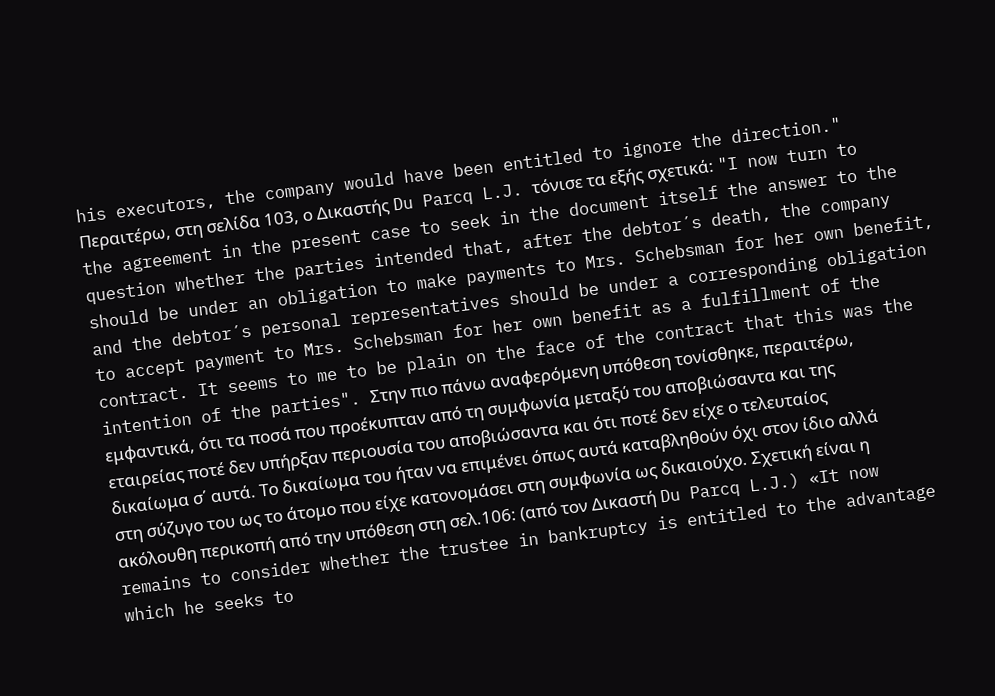his executors, the company would have been entitled to ignore the direction." Περαιτέρω, στη σελίδα 103, ο Δικαστής Du Parcq L.J. τόνισε τα εξής σχετικά: "I now turn to the agreement in the present case to seek in the document itself the answer to the question whether the parties intended that, after the debtor´s death, the company should be under an obligation to make payments to Mrs. Schebsman for her own benefit, and the debtor´s personal representatives should be under a corresponding obligation to accept payment to Mrs. Schebsman for her own benefit as a fulfillment of the contract. It seems to me to be plain on the face of the contract that this was the intention of the parties". Στην πιο πάνω αναφερόμενη υπόθεση τονίσθηκε, περαιτέρω, εμφαντικά, ότι τα ποσά που προέκυπταν από τη συμφωνία μεταξύ του αποβιώσαντα και της εταιρείας ποτέ δεν υπήρξαν περιουσία του αποβιώσαντα και ότι ποτέ δεν είχε ο τελευταίος δικαίωμα σ΄ αυτά. Το δικαίωμα του ήταν να επιμένει όπως αυτά καταβληθούν όχι στον ίδιο αλλά στη σύζυγο του ως το άτομο που είχε κατονομάσει στη συμφωνία ως δικαιούχο. Σχετική είναι η ακόλουθη περικοπή από την υπόθεση στη σελ.106: (από τον Δικαστή Du Parcq L.J.) «It now remains to consider whether the trustee in bankruptcy is entitled to the advantage which he seeks to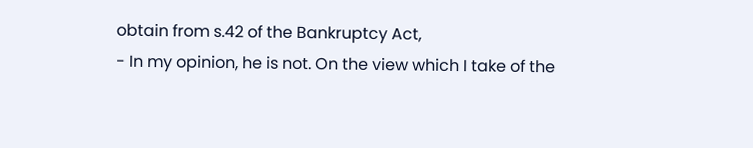obtain from s.42 of the Bankruptcy Act,
- In my opinion, he is not. On the view which I take of the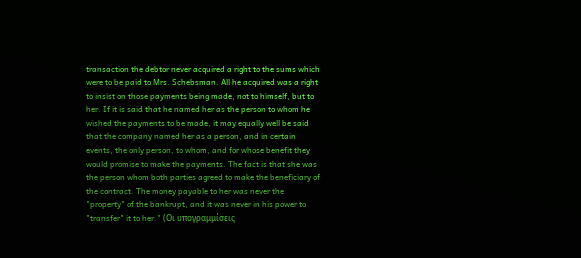transaction the debtor never acquired a right to the sums which were to be paid to Mrs. Schebsman. All he acquired was a right to insist on those payments being made, not to himself, but to her. If it is said that he named her as the person to whom he wished the payments to be made, it may equally well be said that the company named her as a person, and in certain events, the only person, to whom, and for whose benefit they would promise to make the payments. The fact is that she was the person whom both parties agreed to make the beneficiary of the contract. The money payable to her was never the "property" of the bankrupt, and it was never in his power to "transfer" it to her." (Οι υπογραμμίσεις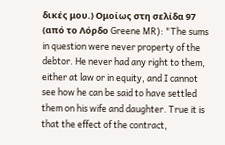δικές μου.) Ομοίως στη σελίδα 97 (από το Λόρδο Greene MR): "The sums in question were never property of the debtor. He never had any right to them, either at law or in equity, and I cannot see how he can be said to have settled them on his wife and daughter. True it is that the effect of the contract,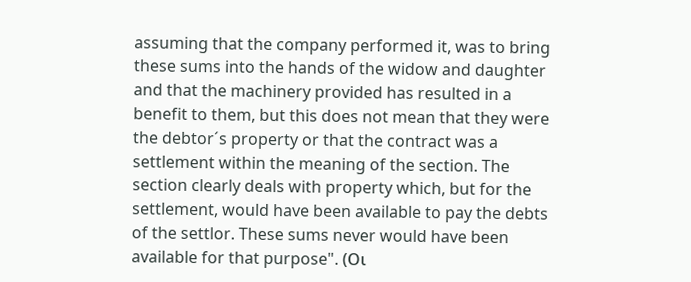assuming that the company performed it, was to bring these sums into the hands of the widow and daughter and that the machinery provided has resulted in a benefit to them, but this does not mean that they were the debtor´s property or that the contract was a settlement within the meaning of the section. The section clearly deals with property which, but for the settlement, would have been available to pay the debts of the settlor. These sums never would have been available for that purpose". (Οι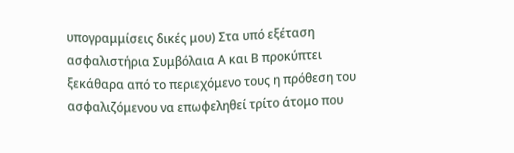υπογραμμίσεις δικές μου) Στα υπό εξέταση ασφαλιστήρια Συμβόλαια Α και Β προκύπτει ξεκάθαρα από το περιεχόμενο τους η πρόθεση του ασφαλιζόμενου να επωφεληθεί τρίτο άτομο που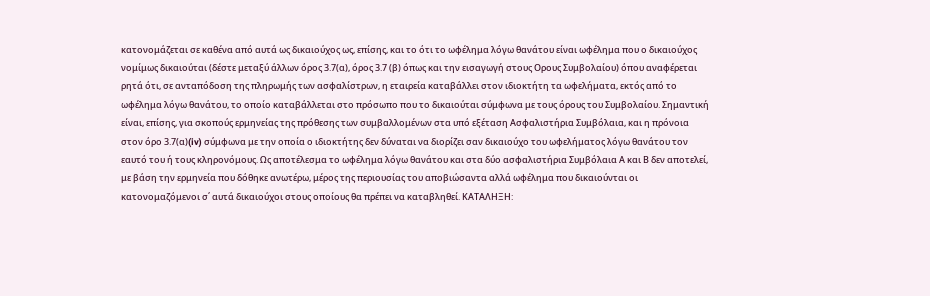κατονομάζεται σε καθένα από αυτά ως δικαιούχος ως, επίσης, και το ότι το ωφέλημα λόγω θανάτου είναι ωφέλημα που ο δικαιούχος νομίμως δικαιούται (δέστε μεταξύ άλλων όρος 3.7(α), όρος 3.7 (β) όπως και την εισαγωγή στους Ορους Συμβολαίου) όπου αναφέρεται ρητά ότι, σε ανταπόδοση της πληρωμής των ασφαλίστρων, η εταιρεία καταβάλλει στον ιδιοκτήτη τα ωφελήματα, εκτός από το ωφέλημα λόγω θανάτου, το οποίο καταβάλλεται στο πρόσωπο που το δικαιούται σύμφωνα με τους όρους του Συμβολαίου. Σημαντική είναι, επίσης, για σκοπούς ερμηνείας της πρόθεσης των συμβαλλομένων στα υπό εξέταση Ασφαλιστήρια Συμβόλαια, και η πρόνοια στον όρο 3.7(α)(iv) σύμφωνα με την οποία ο ιδιοκτήτης δεν δύναται να διορίζει σαν δικαιούχο του ωφελήματος λόγω θανάτου τον εαυτό του ή τους κληρονόμους. Ως αποτέλεσμα το ωφέλημα λόγω θανάτου και στα δύο ασφαλιστήρια Συμβόλαια Α και Β δεν αποτελεί, με βάση την ερμηνεία που δόθηκε ανωτέρω, μέρος της περιουσίας του αποβιώσαντα αλλά ωφέλημα που δικαιούνται οι κατονομαζόμενοι σ΄ αυτά δικαιούχοι στους οποίους θα πρέπει να καταβληθεί. ΚΑΤΑΛΗΞΗ: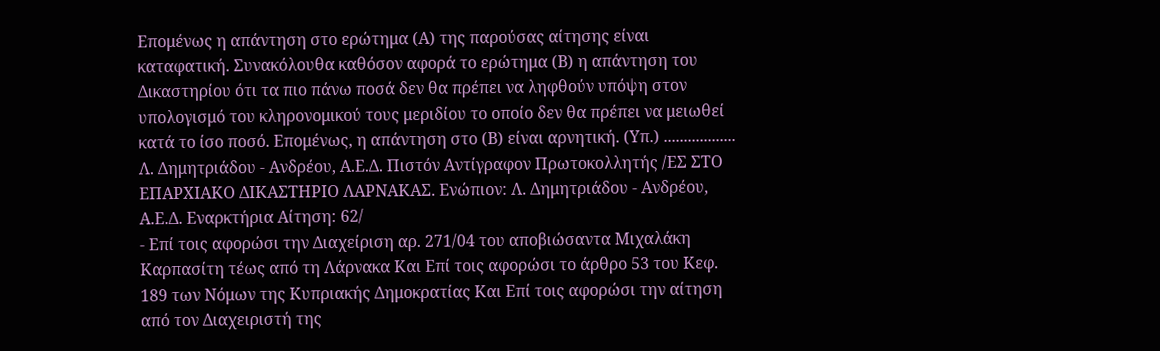Επομένως η απάντηση στο ερώτημα (Α) της παρούσας αίτησης είναι καταφατική. Συνακόλουθα καθόσον αφορά το ερώτημα (Β) η απάντηση του Δικαστηρίου ότι τα πιο πάνω ποσά δεν θα πρέπει να ληφθούν υπόψη στον υπολογισμό του κληρονομικού τους μεριδίου το οποίο δεν θα πρέπει να μειωθεί κατά το ίσο ποσό. Επομένως, η απάντηση στο (Β) είναι αρνητική. (Υπ.) .................. Λ. Δημητριάδου - Ανδρέου, Α.Ε.Δ. Πιστόν Αντίγραφον Πρωτοκολλητής /ΕΣ ΣΤΟ ΕΠΑΡΧΙΑΚΟ ΔΙΚΑΣΤΗΡΙΟ ΛΑΡΝΑΚΑΣ. Ενώπιον: Λ. Δημητριάδου - Ανδρέου, Α.Ε.Δ. Eναρκτήρια Αίτηση: 62/
- Επί τοις αφορώσι την Διαχείριση αρ. 271/04 του αποβιώσαντα Μιχαλάκη Καρπασίτη τέως από τη Λάρνακα Και Επί τοις αφορώσι το άρθρο 53 του Κεφ. 189 των Νόμων της Κυπριακής Δημοκρατίας Και Επί τοις αφορώσι την αίτηση από τον Διαχειριστή της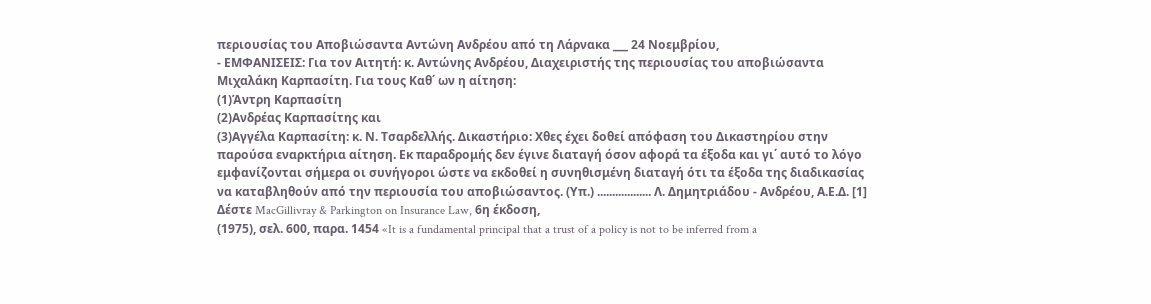περιουσίας του Αποβιώσαντα Αντώνη Ανδρέου από τη Λάρνακα ___ 24 Νοεμβρίου,
- ΕΜΦΑΝΙΣΕΙΣ: Για τον Αιτητή: κ. Αντώνης Ανδρέου, Διαχειριστής της περιουσίας του αποβιώσαντα Μιχαλάκη Καρπασίτη. Για τους Καθ΄ ων η αίτηση:
(1)Άντρη Καρπασίτη
(2)Ανδρέας Καρπασίτης και
(3)Αγγέλα Καρπασίτη: κ. Ν. Τσαρδελλής. Δικαστήριο: Χθες έχει δοθεί απόφαση του Δικαστηρίου στην παρούσα εναρκτήρια αίτηση. Εκ παραδρομής δεν έγινε διαταγή όσον αφορά τα έξοδα και γι΄ αυτό το λόγο εμφανίζονται σήμερα οι συνήγοροι ώστε να εκδοθεί η συνηθισμένη διαταγή ότι τα έξοδα της διαδικασίας να καταβληθούν από την περιουσία του αποβιώσαντος. (Υπ.) .................. Λ. Δημητριάδου - Ανδρέου, Α.Ε.Δ. [1] Δέστε MacGillivray & Parkington on Insurance Law, 6η έκδοση,
(1975), σελ. 600, παρα. 1454 «It is a fundamental principal that a trust of a policy is not to be inferred from a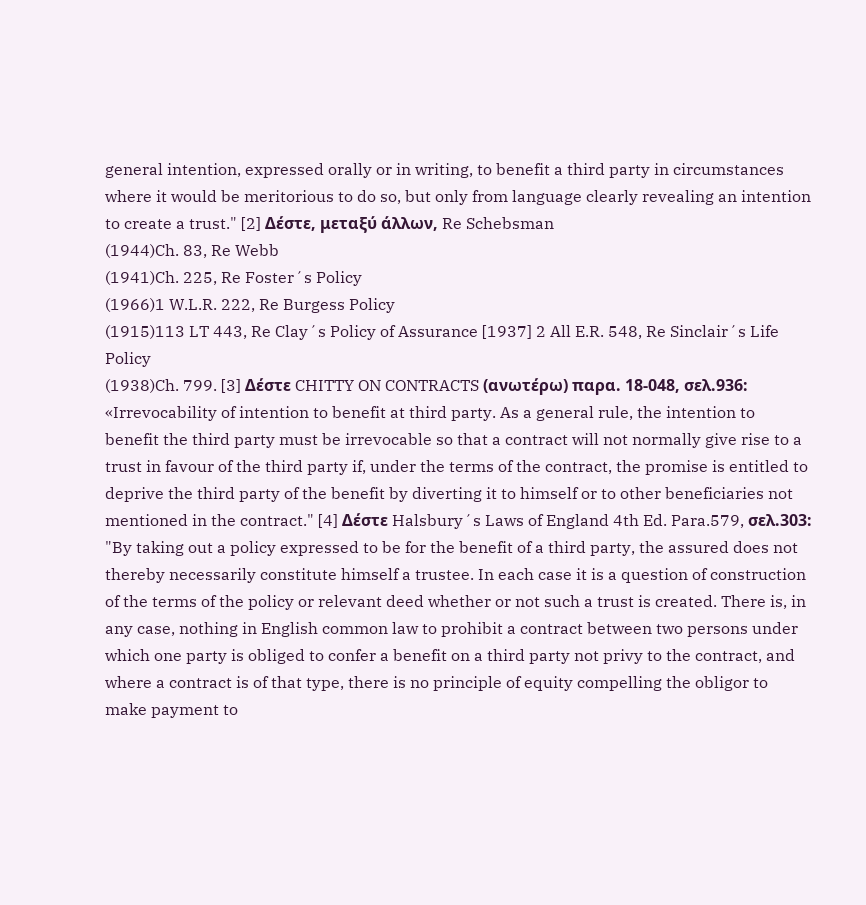general intention, expressed orally or in writing, to benefit a third party in circumstances where it would be meritorious to do so, but only from language clearly revealing an intention to create a trust." [2] Δέστε, μεταξύ άλλων, Re Schebsman
(1944)Ch. 83, Re Webb
(1941)Ch. 225, Re Foster´s Policy
(1966)1 W.L.R. 222, Re Burgess Policy
(1915)113 LT 443, Re Clay´s Policy of Assurance [1937] 2 All E.R. 548, Re Sinclair´s Life Policy
(1938)Ch. 799. [3] Δέστε CHITTY ON CONTRACTS (ανωτέρω) παρα. 18-048, σελ.936: «Irrevocability of intention to benefit at third party. As a general rule, the intention to benefit the third party must be irrevocable so that a contract will not normally give rise to a trust in favour of the third party if, under the terms of the contract, the promise is entitled to deprive the third party of the benefit by diverting it to himself or to other beneficiaries not mentioned in the contract." [4] Δέστε Halsbury´s Laws of England 4th Ed. Para.579, σελ.303: "By taking out a policy expressed to be for the benefit of a third party, the assured does not thereby necessarily constitute himself a trustee. In each case it is a question of construction of the terms of the policy or relevant deed whether or not such a trust is created. There is, in any case, nothing in English common law to prohibit a contract between two persons under which one party is obliged to confer a benefit on a third party not privy to the contract, and where a contract is of that type, there is no principle of equity compelling the obligor to make payment to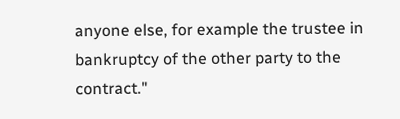anyone else, for example the trustee in bankruptcy of the other party to the contract."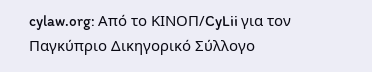cylaw.org: Από το ΚΙΝOΠ/CyLii για τον Παγκύπριο Δικηγορικό Σύλλογο